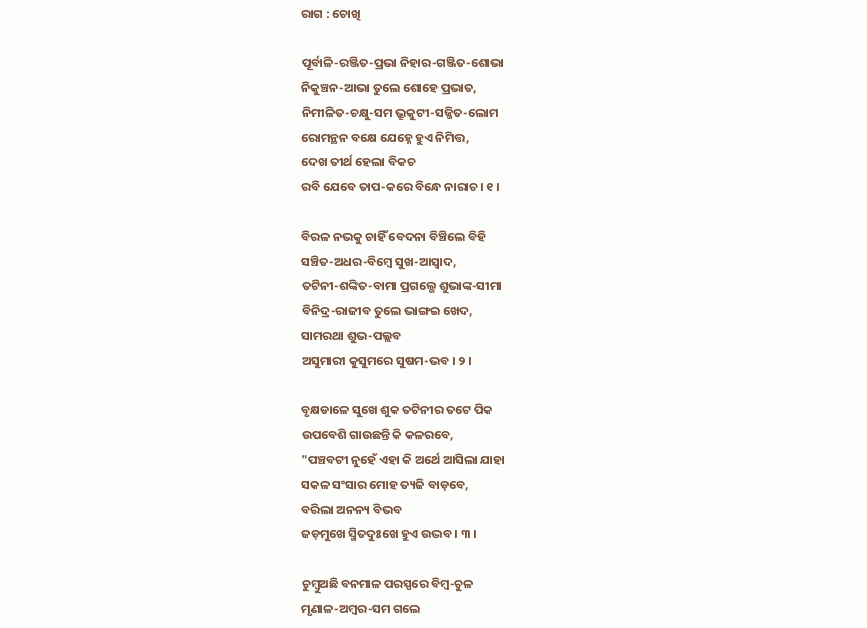ରାଗ : ଚୋଖି

ପୂର୍ବାଳି-ରଞ୍ଜିତ-ପ୍ରଭା ନିହାର-ଗଞ୍ଜିତ-ଶୋଭା
ନିକୁଞ୍ଚନ-ଆଭା ତୁଲେ ଶୋହେ ପ୍ରଭାତ,
ନିମୀଳିତ-ଚକ୍ଷୁ-ସମ ଭ୍ରୂକୁଟୀ-ସଜ୍ଜିତ-ଲୋମ
ରୋମନ୍ଥନ ବକ୍ଷେ ଯେହ୍ନେ ହୁଏ ନିମିତ୍ତ,
ଦେଖ ତୀର୍ଥ ହେଲା ବିକଚ
ରବି ଯେବେ ତାପ-କରେ ବିନ୍ଧେ ନାରାଚ। ୧ ।

ବିରଳ ନଭକୁ ଚାହିଁ ବେଦନା ବିଞ୍ଚିଲେ ବିହି
ସଞ୍ଚିତ-ଅଧର-ବିମ୍ବେ ସୁଖ-ଆସ୍ଵାଦ,
ତଟିନୀ-ଶଙ୍କିତ-ବାମା ପ୍ରଗଲ୍ଭେ ଶୁଭାଙ୍କ-ସୀମା
ବିନିଦ୍ର-ରାଜୀବ ତୁଲେ ଭାଙ୍ଗଇ ଖେଦ,
ସାମରଥା ଶୁଭ-ପଲ୍ଲବ
ଅସୁମାରୀ କୁସୁମରେ ସୁଷମ-ଭବ । ୨ ।

ବୃକ୍ଷଡାଳେ ସୁଖେ ଶୁକ ତଟିନୀର ତଟେ ପିକ
ଉପବେଶି ଗାଉଛନ୍ତି କି କଳରବେ,
"ପଞ୍ଚବଟୀ ନୁହେଁ ଏହା କି ଅର୍ଥେ ଆସିଲା ଯାହା
ସକଳ ସଂସାର ମୋହ ତ୍ୟଜି ବାଡ଼ବେ,
ବରିଲା ଅନନ୍ୟ ବିଭବ
ଜଡ଼ମୁଖେ ସ୍ମିତଦୁଃଖେ ହୁଏ ଉଦ୍ଭବ । ୩ ।

ଚୁମ୍ବୁଅଛି ବନମାଳ ପରସ୍ପରେ ବିମ୍ବ-ଚୁଳ
ମୃଣାଳ-ଅମ୍ବର-ସମ ଗଲେ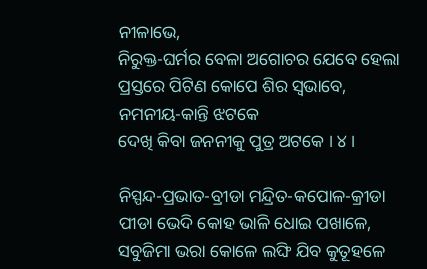ନୀଳାଭେ,
ନିରୁକ୍ତ-ଘର୍ମର ବେଳା ଅଗୋଚର ଯେବେ ହେଲା
ପ୍ରସ୍ତରେ ପିଟିଣ କୋପେ ଶିର ସ୍ଵଭାବେ,
ନମନୀୟ-କାନ୍ତି ଝଟକେ
ଦେଖି କିବା ଜନନୀକୁ ପୁତ୍ର ଅଟକେ । ୪ ।

ନିସ୍ପନ୍ଦ-ପ୍ରଭାତ-ବ୍ରୀଡା ମନ୍ଦ୍ରିତ-କପୋଳ-କ୍ରୀଡା
ପୀଡା ଭେଦି କୋହ ଭାଳି ଧୋଇ ପଖାଳେ,
ସବୁଜିମା ଭରା କୋଳେ ଲଙ୍ଘି ଯିବ କୁତୂହଳେ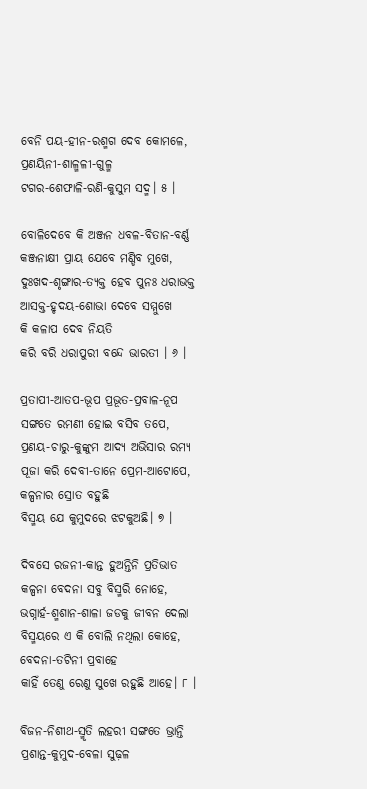ବେନି ପୟ-ହୀନ-ରଶ୍ମଗ ଦେବ କୋମଳେ,
ପ୍ରଣୟିନୀ-ଶାଳ୍ମଳୀ-ଗୁଳ୍ମ
ଟଗର-ଶେଫାଳି-ରଣି-କୁସୁମ ସଦ୍ମ। ୫ ।

ବୋଳିଦେବେ କି ଅଞ୍ଜନ ଧବଳ-ବିତାନ-ବର୍ଣ୍ଣ
କଞ୍ଜନାକ୍ଷୀ ପ୍ରାୟ ଯେବେ ମଣ୍ଡିବ ମୁଖେ,
ଦୁଃଖଦ-ଶୃଙ୍ଗାର-ତ୍ୟକ୍ତ ହେବ ପୁନଃ ଧରାଭକ୍ତ
ଆସକ୍ତ-ହୃଦୟ-ଶୋଭା ଦେବେ ସମ୍ମୁଖେ
କି କଳାପ ଦେବ ନିୟତି
କରି ବରି ଧରାପୁରୀ ବନ୍ଦେ ଭାରତୀ । ୬ ।

ପ୍ରତାପୀ-ଆତପ-ଭୂପ ପ୍ରଭୂତ-ପ୍ରବାଳ-ନୂପ
ସଙ୍ଗତେ ରମଣୀ ହୋଇ ବସିବ ତପେ,
ପ୍ରଣୟ-ଚାରୁ-କୁଙ୍କୁମ ଆଦ୍ୟ ଅଭିସାର ରମ୍ୟ
ପୂଜା କରି ଦେବୀ-ତାନେ ପ୍ରେମ-ଆଟୋପେ,
କଳ୍ପନାର ସ୍ରୋତ ବହୁଛି
ବିସ୍ମୟ ଯେ କୁମୁଦରେ ଝଟକୁଅଛି। ୭ ।

ଦିବସେ ରଜନୀ-କାନ୍ତ ହୁଅନ୍ତିନି ପ୍ରତିଭାତ
କଳ୍ପନା ବେଦନା ସବୁ ବିସ୍ମରି ନୋହେ,
ଭଗ୍ନାର୍ହ-ଶ୍ମଶାନ-ଶାଳା ଜଡକୁ ଜୀବନ ଦେଲା
ବିସ୍ମୟରେ ଏ କି ବୋଲି ନଥିଲା କୋହେ,
ବେଦନା-ତଟିନୀ ପ୍ରବାହେ
କାହିଁ ତେଣୁ ରେଣୁ ସୁଖେ ରହୁଛି ଆହେ। ୮ ।

ବିଜନ-ନିଶୀଥ-ସ୍ମୃତି ଲହରୀ ସଙ୍ଗତେ ଭ୍ରାନ୍ତି
ପ୍ରଶାନ୍ତ-କୁମୁଦ-ବେଳା ସୁଢ଼ଳ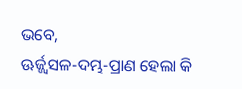ଭବେ,
ଊର୍ଜ୍ଜ୍ଵସଳ-ଦମ୍ଭ-ପ୍ରାଣ ହେଲା କି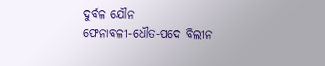ଦୁର୍ବଳ ଯୌନ
ଫେନାବଳୀ-ଧୌତ-ପଦେ ବିଲୀନ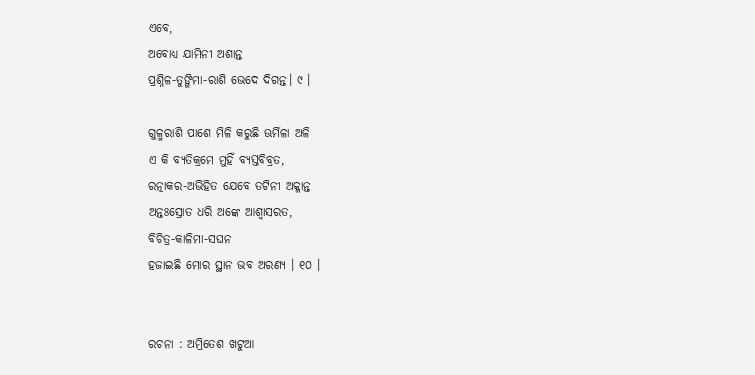ଏବେ,
ଅବୋଧ୍ୟ ଯାମିନୀ ଅଶାନ୍ତ
ପ୍ରଶ୍ନିଳ-ତୁଙ୍ଗିମା-ରାଶି ଭେଦେ ଦିଗନ୍ତ। ୯ ।

ଗୁଳ୍ମରାଶି ପାଶେ ମିଳି କରୁଛି ଊର୍ମିଳା ଅଳି
ଏ କି ବ୍ୟତିକ୍ରମେ ମୁହିଁ ବ୍ୟସ୍ତବିବ୍ରତ,
ରତ୍ନାକର-ଅଭିହିତ ଯେବେ ତଟିନୀ ଅକ୍ଳାନ୍ତ
ଅନ୍ତଃସ୍ରୋତ ଧରି ଅଙ୍କେ ଆଶ୍ଵାସରତ,
ବିଚିତ୍ର-କାଳିମା-ସଘନ
ହଜାଇଛି ମୋର ସ୍ଥାନ ଭବ ଅରଣ୍ୟ । ୧୦ ।


ରଚନା : ଅମ୍ରିତେଶ ଖଟୁଆ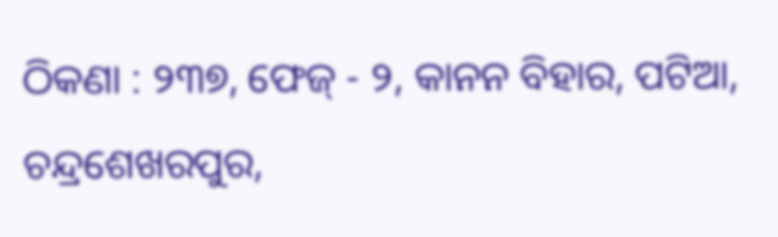ଠିକଣା : ୨୩୭, ଫେଜ୍ - ୨, କାନନ ବିହାର, ପଟିଆ, ଚନ୍ଦ୍ରଶେଖରପୁର,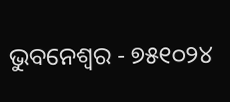ଭୁବନେଶ୍ୱର - ୭୫୧୦୨୪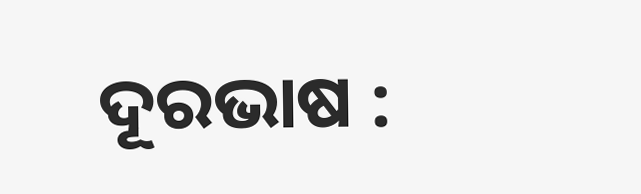ଦୂରଭାଷ :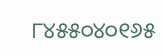୮୪୫୫୦୪୦୧୬୫